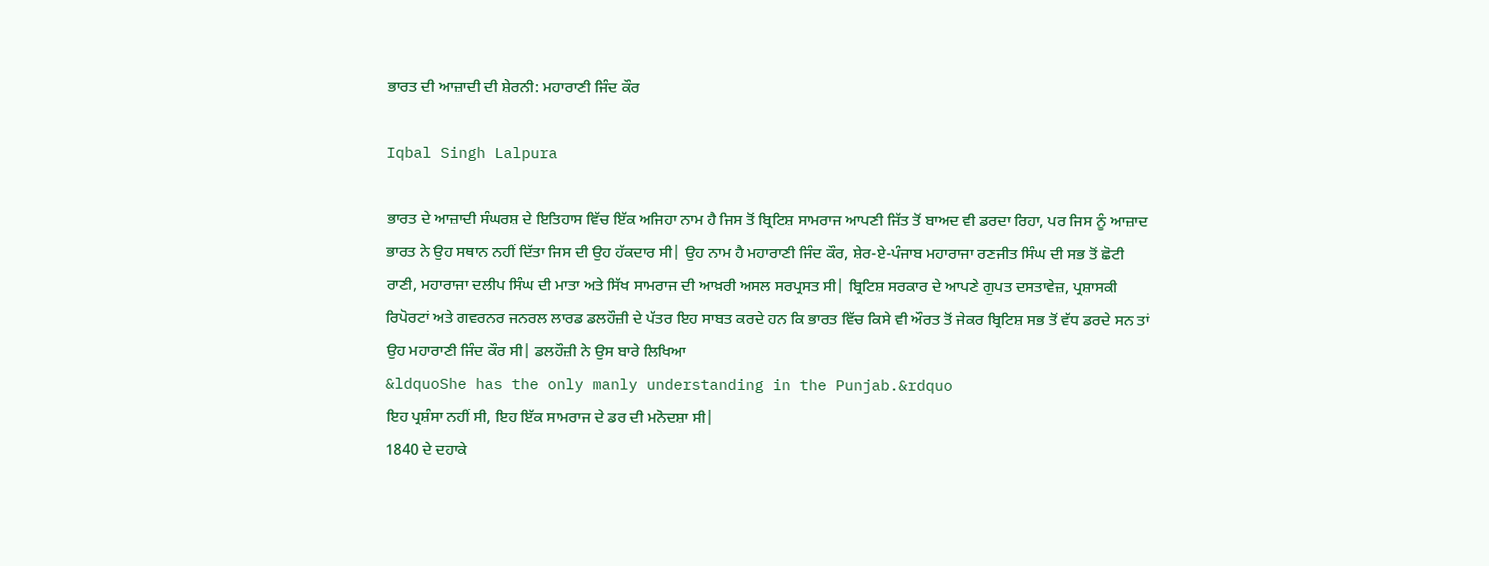ਭਾਰਤ ਦੀ ਆਜ਼ਾਦੀ ਦੀ ਸ਼ੇਰਨੀ: ਮਹਾਰਾਣੀ ਜਿੰਦ ਕੌਰ

Iqbal Singh Lalpura

ਭਾਰਤ ਦੇ ਆਜ਼ਾਦੀ ਸੰਘਰਸ਼ ਦੇ ਇਤਿਹਾਸ ਵਿੱਚ ਇੱਕ ਅਜਿਹਾ ਨਾਮ ਹੈ ਜਿਸ ਤੋਂ ਬ੍ਰਿਟਿਸ਼ ਸਾਮਰਾਜ ਆਪਣੀ ਜਿੱਤ ਤੋਂ ਬਾਅਦ ਵੀ ਡਰਦਾ ਰਿਹਾ, ਪਰ ਜਿਸ ਨੂੰ ਆਜ਼ਾਦ ਭਾਰਤ ਨੇ ਉਹ ਸਥਾਨ ਨਹੀਂ ਦਿੱਤਾ ਜਿਸ ਦੀ ਉਹ ਹੱਕਦਾਰ ਸੀ| ਉਹ ਨਾਮ ਹੈ ਮਹਾਰਾਣੀ ਜਿੰਦ ਕੌਰ, ਸ਼ੇਰ-ਏ-ਪੰਜਾਬ ਮਹਾਰਾਜਾ ਰਣਜੀਤ ਸਿੰਘ ਦੀ ਸਭ ਤੋਂ ਛੋਟੀ ਰਾਣੀ, ਮਹਾਰਾਜਾ ਦਲੀਪ ਸਿੰਘ ਦੀ ਮਾਤਾ ਅਤੇ ਸਿੱਖ ਸਾਮਰਾਜ ਦੀ ਆਖ਼ਰੀ ਅਸਲ ਸਰਪ੍ਰਸਤ ਸੀ| ਬ੍ਰਿਟਿਸ਼ ਸਰਕਾਰ ਦੇ ਆਪਣੇ ਗੁਪਤ ਦਸਤਾਵੇਜ਼, ਪ੍ਰਸ਼ਾਸਕੀ ਰਿਪੋਰਟਾਂ ਅਤੇ ਗਵਰਨਰ ਜਨਰਲ ਲਾਰਡ ਡਲਹੌਜ਼ੀ ਦੇ ਪੱਤਰ ਇਹ ਸਾਬਤ ਕਰਦੇ ਹਨ ਕਿ ਭਾਰਤ ਵਿੱਚ ਕਿਸੇ ਵੀ ਔਰਤ ਤੋਂ ਜੇਕਰ ਬ੍ਰਿਟਿਸ਼ ਸਭ ਤੋਂ ਵੱਧ ਡਰਦੇ ਸਨ ਤਾਂ ਉਹ ਮਹਾਰਾਣੀ ਜਿੰਦ ਕੌਰ ਸੀ| ਡਲਹੌਜ਼ੀ ਨੇ ਉਸ ਬਾਰੇ ਲਿਖਿਆ
&ldquoShe has the only manly understanding in the Punjab.&rdquo
ਇਹ ਪ੍ਰਸ਼ੰਸਾ ਨਹੀਂ ਸੀ, ਇਹ ਇੱਕ ਸਾਮਰਾਜ ਦੇ ਡਰ ਦੀ ਮਨੋਦਸ਼ਾ ਸੀ|
1840 ਦੇ ਦਹਾਕੇ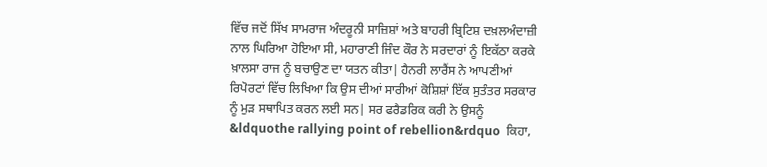ਵਿੱਚ ਜਦੋਂ ਸਿੱਖ ਸਾਮਰਾਜ ਅੰਦਰੂਨੀ ਸਾਜ਼ਿਸ਼ਾਂ ਅਤੇ ਬਾਹਰੀ ਬ੍ਰਿਟਿਸ਼ ਦਖ਼ਲਅੰਦਾਜ਼ੀ ਨਾਲ ਘਿਰਿਆ ਹੋਇਆ ਸੀ, ਮਹਾਰਾਣੀ ਜਿੰਦ ਕੌਰ ਨੇ ਸਰਦਾਰਾਂ ਨੂੰ ਇਕੱਠਾ ਕਰਕੇ ਖ਼ਾਲਸਾ ਰਾਜ ਨੂੰ ਬਚਾਉਣ ਦਾ ਯਤਨ ਕੀਤਾ| ਹੈਨਰੀ ਲਾਰੈਂਸ ਨੇ ਆਪਣੀਆਂ ਰਿਪੋਰਟਾਂ ਵਿੱਚ ਲਿਖਿਆ ਕਿ ਉਸ ਦੀਆਂ ਸਾਰੀਆਂ ਕੋਸ਼ਿਸ਼ਾਂ ਇੱਕ ਸੁਤੰਤਰ ਸਰਕਾਰ ਨੂੰ ਮੁੜ ਸਥਾਪਿਤ ਕਰਨ ਲਈ ਸਨ| ਸਰ ਫਰੈਡਰਿਕ ਕਰੀ ਨੇ ਉਸਨੂੰ &ldquothe rallying point of rebellion&rdquo  ਕਿਹਾ,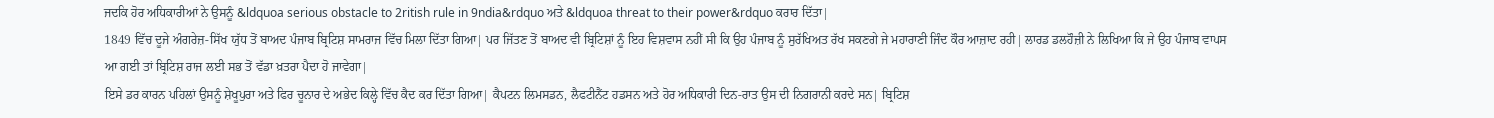ਜਦਕਿ ਹੋਰ ਅਧਿਕਾਰੀਆਂ ਨੇ ਉਸਨੂੰ &ldquoa serious obstacle to 2ritish rule in 9ndia&rdquo ਅਤੇ &ldquoa threat to their power&rdquo ਕਰਾਰ ਦਿੱਤਾ|
1849 ਵਿੱਚ ਦੂਜੇ ਅੰਗਰੇਜ਼-ਸਿੱਖ ਯੁੱਧ ਤੋਂ ਬਾਅਦ ਪੰਜਾਬ ਬ੍ਰਿਟਿਸ਼ ਸਾਮਰਾਜ ਵਿੱਚ ਮਿਲਾ ਦਿੱਤਾ ਗਿਆ| ਪਰ ਜਿੱਤਣ ਤੋਂ ਬਾਅਦ ਵੀ ਬ੍ਰਿਟਿਸ਼ਾਂ ਨੂੰ ਇਹ ਵਿਸ਼ਵਾਸ ਨਹੀਂ ਸੀ ਕਿ ਉਹ ਪੰਜਾਬ ਨੂੰ ਸੁਰੱਖਿਅਤ ਰੱਖ ਸਕਣਗੇ ਜੇ ਮਹਾਰਾਣੀ ਜਿੰਦ ਕੌਰ ਆਜ਼ਾਦ ਰਹੀ| ਲਾਰਡ ਡਲਹੌਜ਼ੀ ਨੇ ਲਿਖਿਆ ਕਿ ਜੇ ਉਹ ਪੰਜਾਬ ਵਾਪਸ ਆ ਗਈ ਤਾਂ ਬ੍ਰਿਟਿਸ਼ ਰਾਜ ਲਈ ਸਭ ਤੋਂ ਵੱਡਾ ਖ਼ਤਰਾ ਪੈਦਾ ਹੋ ਜਾਵੇਗਾ|
ਇਸੇ ਡਰ ਕਾਰਨ ਪਹਿਲਾਂ ਉਸਨੂੰ ਸ਼ੇਖੂਪੁਰਾ ਅਤੇ ਫਿਰ ਚੂਨਾਰ ਦੇ ਅਭੇਦ ਕਿਲ੍ਹੇ ਵਿੱਚ ਕੈਦ ਕਰ ਦਿੱਤਾ ਗਿਆ| ਕੈਪਟਨ ਲਿਮਸਡਨ, ਲੈਫਟੀਨੈਂਟ ਹਡਸਨ ਅਤੇ ਹੋਰ ਅਧਿਕਾਰੀ ਦਿਨ-ਰਾਤ ਉਸ ਦੀ ਨਿਗਰਾਨੀ ਕਰਦੇ ਸਨ| ਬ੍ਰਿਟਿਸ਼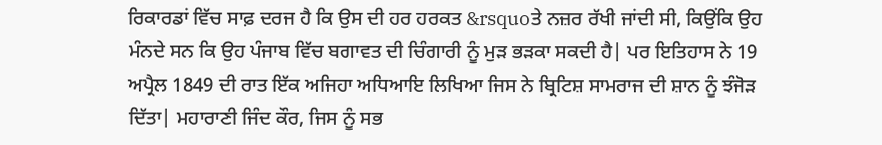ਰਿਕਾਰਡਾਂ ਵਿੱਚ ਸਾਫ਼ ਦਰਜ ਹੈ ਕਿ ਉਸ ਦੀ ਹਰ ਹਰਕਤ &rsquoਤੇ ਨਜ਼ਰ ਰੱਖੀ ਜਾਂਦੀ ਸੀ, ਕਿਉਂਕਿ ਉਹ ਮੰਨਦੇ ਸਨ ਕਿ ਉਹ ਪੰਜਾਬ ਵਿੱਚ ਬਗਾਵਤ ਦੀ ਚਿੰਗਾਰੀ ਨੂੰ ਮੁੜ ਭੜਕਾ ਸਕਦੀ ਹੈ| ਪਰ ਇਤਿਹਾਸ ਨੇ 19 ਅਪ੍ਰੈਲ 1849 ਦੀ ਰਾਤ ਇੱਕ ਅਜਿਹਾ ਅਧਿਆਇ ਲਿਖਿਆ ਜਿਸ ਨੇ ਬ੍ਰਿਟਿਸ਼ ਸਾਮਰਾਜ ਦੀ ਸ਼ਾਨ ਨੂੰ ਝੰਜੋੜ ਦਿੱਤਾ| ਮਹਾਰਾਣੀ ਜਿੰਦ ਕੌਰ, ਜਿਸ ਨੂੰ ਸਭ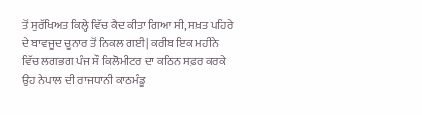ਤੋਂ ਸੁਰੱਖਿਅਤ ਕਿਲ੍ਹੇ ਵਿੱਚ ਕੈਦ ਕੀਤਾ ਗਿਆ ਸੀ, ਸਖ਼ਤ ਪਹਿਰੇ ਦੇ ਬਾਵਜੂਦ ਚੂਨਾਰ ਤੋਂ ਨਿਕਲ ਗਈ| ਕਰੀਬ ਇਕ ਮਹੀਨੇ ਵਿੱਚ ਲਗਭਗ ਪੰਜ ਸੌ ਕਿਲੋਮੀਟਰ ਦਾ ਕਠਿਨ ਸਫ਼ਰ ਕਰਕੇ ਉਹ ਨੇਪਾਲ ਦੀ ਰਾਜਧਾਨੀ ਕਾਠਮੰਡੂ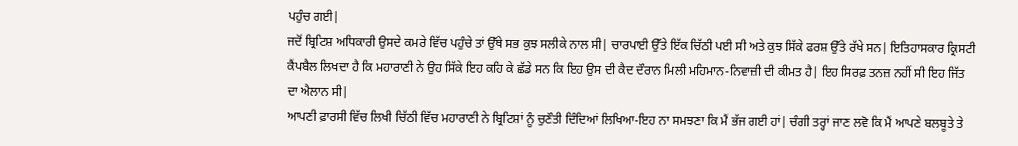ਪਹੁੰਚ ਗਈ|
ਜਦੋਂ ਬ੍ਰਿਟਿਸ਼ ਅਧਿਕਾਰੀ ਉਸਦੇ ਕਮਰੇ ਵਿੱਚ ਪਹੁੰਚੇ ਤਾਂ ਉੱਥੇ ਸਭ ਕੁਝ ਸਲੀਕੇ ਨਾਲ ਸੀ| ਚਾਰਪਾਈ ਉੱਤੇ ਇੱਕ ਚਿੱਠੀ ਪਈ ਸੀ ਅਤੇ ਕੁਝ ਸਿੱਕੇ ਫਰਸ਼ ਉੱਤੇ ਰੱਖੇ ਸਨ| ਇਤਿਹਾਸਕਾਰ ਕ੍ਰਿਸਟੀ ਕੈਂਪਬੈਲ ਲਿਖਦਾ ਹੈ ਕਿ ਮਹਾਰਾਣੀ ਨੇ ਉਹ ਸਿੱਕੇ ਇਹ ਕਹਿ ਕੇ ਛੱਡੇ ਸਨ ਕਿ ਇਹ ਉਸ ਦੀ ਕੈਦ ਦੌਰਾਨ ਮਿਲੀ ਮਹਿਮਾਨ-ਨਿਵਾਜ਼ੀ ਦੀ ਕੀਮਤ ਹੈ| ਇਹ ਸਿਰਫ਼ ਤਨਜ਼ ਨਹੀਂ ਸੀ ਇਹ ਜਿੱਤ ਦਾ ਐਲਾਨ ਸੀ|
ਆਪਣੀ ਫ਼ਾਰਸੀ ਵਿੱਚ ਲਿਖੀ ਚਿੱਠੀ ਵਿੱਚ ਮਹਾਰਾਣੀ ਨੇ ਬ੍ਰਿਟਿਸ਼ਾਂ ਨੂੰ ਚੁਣੌਤੀ ਦਿੰਦਿਆਂ ਲਿਖਿਆ-ਇਹ ਨਾ ਸਮਝਣਾ ਕਿ ਮੈਂ ਭੱਜ ਗਈ ਹਾਂ| ਚੰਗੀ ਤਰ੍ਹਾਂ ਜਾਣ ਲਵੋ ਕਿ ਮੈਂ ਆਪਣੇ ਬਲਬੂਤੇ ਤੇ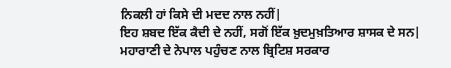ਨਿਕਲੀ ਹਾਂ ਕਿਸੇ ਦੀ ਮਦਦ ਨਾਲ ਨਹੀਂ|
ਇਹ ਸ਼ਬਦ ਇੱਕ ਕੈਦੀ ਦੇ ਨਹੀਂ, ਸਗੋਂ ਇੱਕ ਖ਼ੁਦਮੁਖ਼ਤਿਆਰ ਸ਼ਾਸਕ ਦੇ ਸਨ|
ਮਹਾਰਾਣੀ ਦੇ ਨੇਪਾਲ ਪਹੁੰਚਣ ਨਾਲ ਬ੍ਰਿਟਿਸ਼ ਸਰਕਾਰ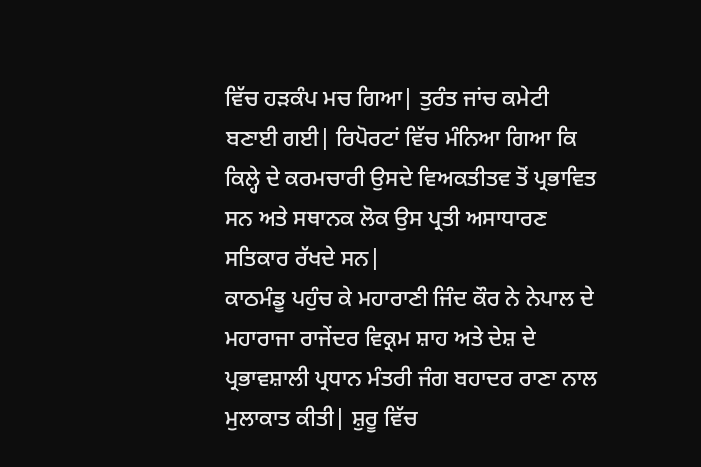ਵਿੱਚ ਹੜਕੰਪ ਮਚ ਗਿਆ| ਤੁਰੰਤ ਜਾਂਚ ਕਮੇਟੀ ਬਣਾਈ ਗਈ| ਰਿਪੋਰਟਾਂ ਵਿੱਚ ਮੰਨਿਆ ਗਿਆ ਕਿ ਕਿਲ੍ਹੇ ਦੇ ਕਰਮਚਾਰੀ ਉਸਦੇ ਵਿਅਕਤੀਤਵ ਤੋਂ ਪ੍ਰਭਾਵਿਤ ਸਨ ਅਤੇ ਸਥਾਨਕ ਲੋਕ ਉਸ ਪ੍ਰਤੀ ਅਸਾਧਾਰਣ ਸਤਿਕਾਰ ਰੱਖਦੇ ਸਨ|
ਕਾਠਮੰਡੂ ਪਹੁੰਚ ਕੇ ਮਹਾਰਾਣੀ ਜਿੰਦ ਕੌਰ ਨੇ ਨੇਪਾਲ ਦੇ ਮਹਾਰਾਜਾ ਰਾਜੇਂਦਰ ਵਿਕ੍ਰਮ ਸ਼ਾਹ ਅਤੇ ਦੇਸ਼ ਦੇ ਪ੍ਰਭਾਵਸ਼ਾਲੀ ਪ੍ਰਧਾਨ ਮੰਤਰੀ ਜੰਗ ਬਹਾਦਰ ਰਾਣਾ ਨਾਲ ਮੁਲਾਕਾਤ ਕੀਤੀ| ਸ਼ੁਰੂ ਵਿੱਚ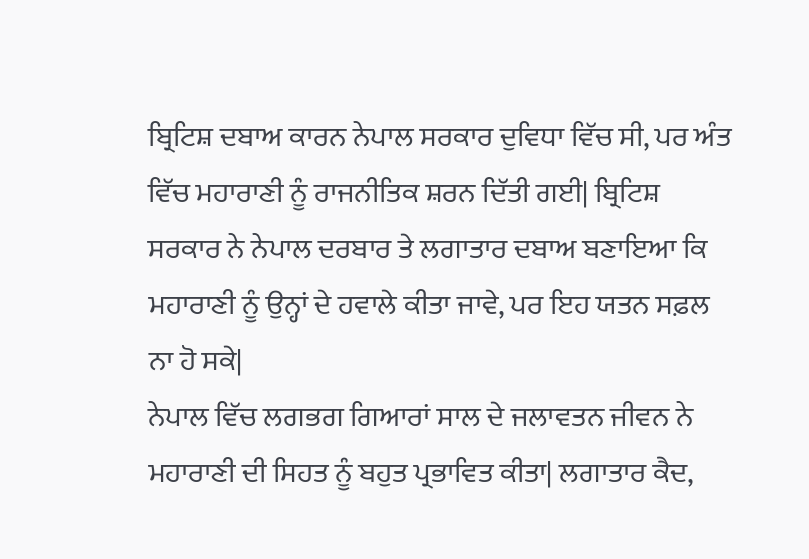ਬ੍ਰਿਟਿਸ਼ ਦਬਾਅ ਕਾਰਨ ਨੇਪਾਲ ਸਰਕਾਰ ਦੁਵਿਧਾ ਵਿੱਚ ਸੀ, ਪਰ ਅੰਤ ਵਿੱਚ ਮਹਾਰਾਣੀ ਨੂੰ ਰਾਜਨੀਤਿਕ ਸ਼ਰਨ ਦਿੱਤੀ ਗਈ| ਬ੍ਰਿਟਿਸ਼ ਸਰਕਾਰ ਨੇ ਨੇਪਾਲ ਦਰਬਾਰ ਤੇ ਲਗਾਤਾਰ ਦਬਾਅ ਬਣਾਇਆ ਕਿ ਮਹਾਰਾਣੀ ਨੂੰ ਉਨ੍ਹਾਂ ਦੇ ਹਵਾਲੇ ਕੀਤਾ ਜਾਵੇ, ਪਰ ਇਹ ਯਤਨ ਸਫ਼ਲ ਨਾ ਹੋ ਸਕੇ|
ਨੇਪਾਲ ਵਿੱਚ ਲਗਭਗ ਗਿਆਰਾਂ ਸਾਲ ਦੇ ਜਲਾਵਤਨ ਜੀਵਨ ਨੇ ਮਹਾਰਾਣੀ ਦੀ ਸਿਹਤ ਨੂੰ ਬਹੁਤ ਪ੍ਰਭਾਵਿਤ ਕੀਤਾ| ਲਗਾਤਾਰ ਕੈਦ,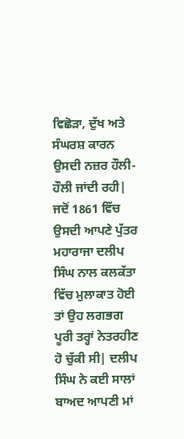ਵਿਛੋੜਾ, ਦੁੱਖ ਅਤੇ ਸੰਘਰਸ਼ ਕਾਰਨ ਉਸਦੀ ਨਜ਼ਰ ਹੌਲੀ-ਹੌਲੀ ਜਾਂਦੀ ਰਹੀ| ਜਦੋਂ 1861 ਵਿੱਚ ਉਸਦੀ ਆਪਣੇ ਪੁੱਤਰ ਮਹਾਰਾਜਾ ਦਲੀਪ ਸਿੰਘ ਨਾਲ ਕਲਕੱਤਾ ਵਿੱਚ ਮੁਲਾਕਾਤ ਹੋਈ ਤਾਂ ਉਹ ਲਗਭਗ ਪੂਰੀ ਤਰ੍ਹਾਂ ਨੇਤਰਹੀਣ ਹੋ ਚੁੱਕੀ ਸੀ| ਦਲੀਪ ਸਿੰਘ ਨੇ ਕਈ ਸਾਲਾਂ ਬਾਅਦ ਆਪਣੀ ਮਾਂ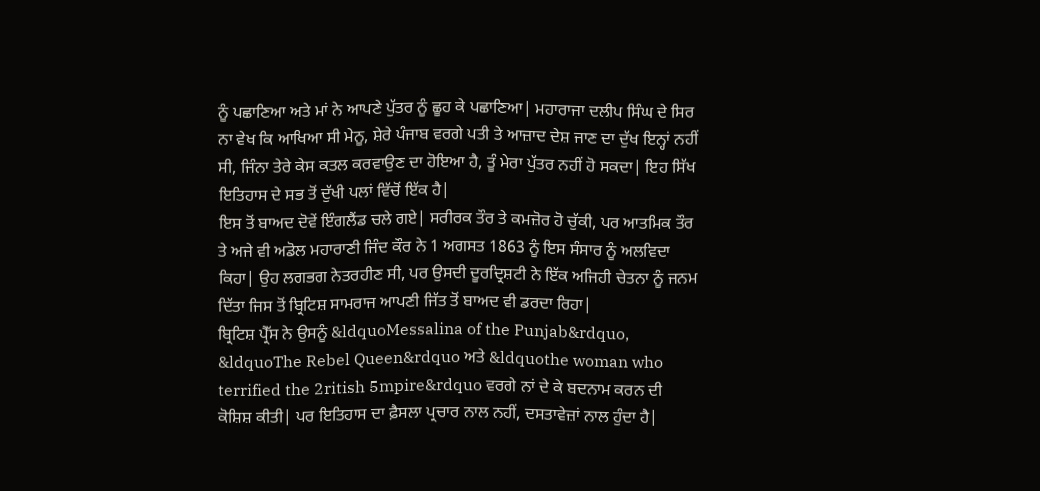ਨੂੰ ਪਛਾਣਿਆ ਅਤੇ ਮਾਂ ਨੇ ਆਪਣੇ ਪੁੱਤਰ ਨੂੰ ਛੂਹ ਕੇ ਪਛਾਣਿਆ| ਮਹਾਰਾਜਾ ਦਲੀਪ ਸਿੰਘ ਦੇ ਸਿਰ ਨਾ ਵੇਖ ਕਿ ਆਖਿਆ ਸੀ ਮੇਨੂ, ਸ਼ੇਰੇ ਪੰਜਾਬ ਵਰਗੇ ਪਤੀ ਤੇ ਆਜ਼ਾਦ ਦੇਸ਼ ਜਾਣ ਦਾ ਦੁੱਖ ਇਨ੍ਹਾਂ ਨਹੀਂ ਸੀ, ਜਿੰਨਾ ਤੇਰੇ ਕੇਸ ਕਤਲ ਕਰਵਾਉਣ ਦਾ ਹੋਇਆ ਹੈ, ਤੂੰ ਮੇਰਾ ਪੁੱਤਰ ਨਹੀਂ ਹੋ ਸਕਦਾ| ਇਹ ਸਿੱਖ ਇਤਿਹਾਸ ਦੇ ਸਭ ਤੋਂ ਦੁੱਖੀ ਪਲਾਂ ਵਿੱਚੋਂ ਇੱਕ ਹੈ|
ਇਸ ਤੋਂ ਬਾਅਦ ਦੋਵੇਂ ਇੰਗਲੈਂਡ ਚਲੇ ਗਏ| ਸਰੀਰਕ ਤੌਰ ਤੇ ਕਮਜ਼ੋਰ ਹੋ ਚੁੱਕੀ, ਪਰ ਆਤਮਿਕ ਤੌਰ ਤੇ ਅਜੇ ਵੀ ਅਡੋਲ ਮਹਾਰਾਣੀ ਜਿੰਦ ਕੌਰ ਨੇ 1 ਅਗਸਤ 1863 ਨੂੰ ਇਸ ਸੰਸਾਰ ਨੂੰ ਅਲਵਿਦਾ ਕਿਹਾ| ਉਹ ਲਗਭਗ ਨੇਤਰਹੀਣ ਸੀ, ਪਰ ਉਸਦੀ ਦੂਰਦ੍ਰਿਸ਼ਟੀ ਨੇ ਇੱਕ ਅਜਿਹੀ ਚੇਤਨਾ ਨੂੰ ਜਨਮ ਦਿੱਤਾ ਜਿਸ ਤੋਂ ਬ੍ਰਿਟਿਸ਼ ਸਾਮਰਾਜ ਆਪਣੀ ਜਿੱਤ ਤੋਂ ਬਾਅਦ ਵੀ ਡਰਦਾ ਰਿਹਾ|
ਬ੍ਰਿਟਿਸ਼ ਪ੍ਰੈੱਸ ਨੇ ਉਸਨੂੰ &ldquoMessalina of the Punjab&rdquo, &ldquoThe Rebel Queen&rdquo ਅਤੇ &ldquothe woman who terrified the 2ritish 5mpire&rdquo ਵਰਗੇ ਨਾਂ ਦੇ ਕੇ ਬਦਨਾਮ ਕਰਨ ਦੀ ਕੋਸ਼ਿਸ਼ ਕੀਤੀ| ਪਰ ਇਤਿਹਾਸ ਦਾ ਫ਼ੈਸਲਾ ਪ੍ਰਚਾਰ ਨਾਲ ਨਹੀਂ, ਦਸਤਾਵੇਜ਼ਾਂ ਨਾਲ ਹੁੰਦਾ ਹੈ|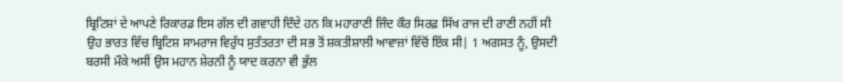ਬ੍ਰਿਟਿਸ਼ਾਂ ਦੇ ਆਪਣੇ ਰਿਕਾਰਡ ਇਸ ਗੱਲ ਦੀ ਗਵਾਹੀ ਦਿੰਦੇ ਹਨ ਕਿ ਮਹਾਰਾਣੀ ਜਿੰਦ ਕੌਰ ਸਿਰਫ਼ ਸਿੱਖ ਰਾਜ ਦੀ ਰਾਣੀ ਨਹੀਂ ਸੀ ਉਹ ਭਾਰਤ ਵਿੱਚ ਬ੍ਰਿਟਿਸ਼ ਸਾਮਰਾਜ ਵਿਰੁੱਧ ਸੁਤੰਤਰਤਾ ਦੀ ਸਭ ਤੋਂ ਸ਼ਕਤੀਸ਼ਾਲੀ ਆਵਾਜ਼ਾਂ ਵਿੱਚੋਂ ਇੱਕ ਸੀ| 1 ਅਗਸਤ ਨੂੰ, ਉਸਦੀ ਬਰਸੀ ਮੌਕੇ ਅਸੀਂ ਉਸ ਮਹਾਨ ਸ਼ੇਰਨੀ ਨੂੰ ਯਾਦ ਕਰਨਾ ਵੀ ਭੁੱਲ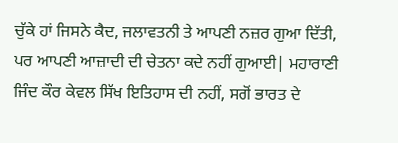ਚੁੱਕੇ ਹਾਂ ਜਿਸਨੇ ਕੈਦ, ਜਲਾਵਤਨੀ ਤੇ ਆਪਣੀ ਨਜ਼ਰ ਗੁਆ ਦਿੱਤੀ, ਪਰ ਆਪਣੀ ਆਜ਼ਾਦੀ ਦੀ ਚੇਤਨਾ ਕਦੇ ਨਹੀਂ ਗੁਆਈ| ਮਹਾਰਾਣੀ ਜਿੰਦ ਕੌਰ ਕੇਵਲ ਸਿੱਖ ਇਤਿਹਾਸ ਦੀ ਨਹੀਂ, ਸਗੋਂ ਭਾਰਤ ਦੇ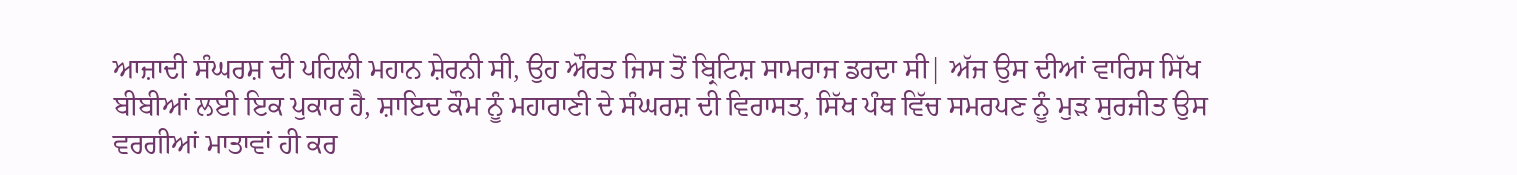ਆਜ਼ਾਦੀ ਸੰਘਰਸ਼ ਦੀ ਪਹਿਲੀ ਮਹਾਨ ਸ਼ੇਰਨੀ ਸੀ, ਉਹ ਔਰਤ ਜਿਸ ਤੋਂ ਬ੍ਰਿਟਿਸ਼ ਸਾਮਰਾਜ ਡਰਦਾ ਸੀ| ਅੱਜ ਉਸ ਦੀਆਂ ਵਾਰਿਸ ਸਿੱਖ ਬੀਬੀਆਂ ਲਈ ਇਕ ਪੁਕਾਰ ਹੈ, ਸ਼ਾਇਦ ਕੌਮ ਨੂੰ ਮਹਾਰਾਣੀ ਦੇ ਸੰਘਰਸ਼ ਦੀ ਵਿਰਾਸਤ, ਸਿੱਖ ਪੰਥ ਵਿੱਚ ਸਮਰਪਣ ਨੂੰ ਮੁੜ ਸੁਰਜੀਤ ਉਸ ਵਰਗੀਆਂ ਮਾਤਾਵਾਂ ਹੀ ਕਰ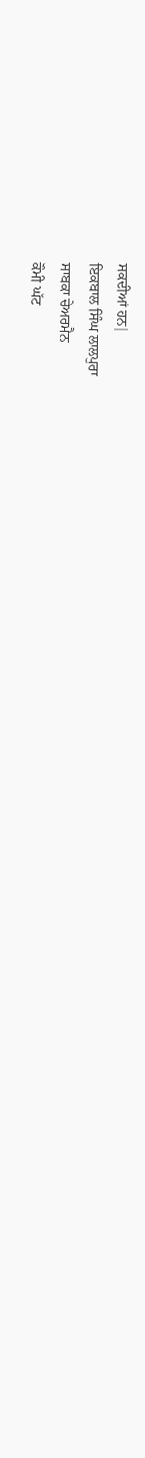ਸਕਦੀਆਂ ਹਨ|
ਇਕਬਾਲ ਸਿੰਘ ਲਾਲਪੁਰਾ
ਸਾਬਕਾ ਚੇਅਰਮੈਨ
ਕੌਮੀ ਘੱਟ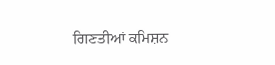ਗਿਣਤੀਆਂ ਕਮਿਸ਼ਨ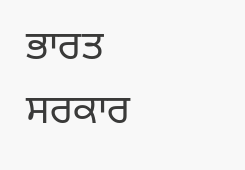ਭਾਰਤ ਸਰਕਾਰ